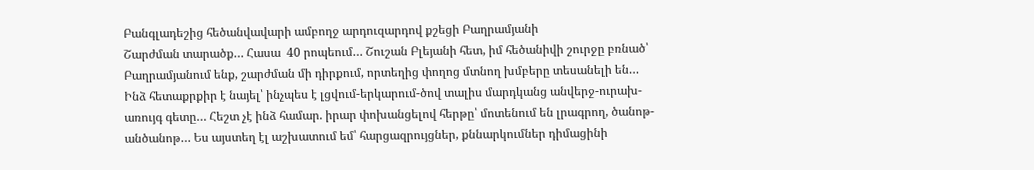Բանգլադեշից հեծանվավարի ամբողջ արդուզարդով քշեցի Բաղրամյանի
Շարժման տարածք… Հասա  40 րոպեում… Շուշան Բլեյանի հետ, իմ հեծանիվի շուրջը բռնած՝ Բաղրամյանում ենք, շարժման մի դիրքում, որտեղից փողոց մտնող խմբերը տեսանելի են… Ինձ հետաքրքիր է նայել՝ ինչպես է լցվում-երկարում-ծով տալիս մարդկանց անվերջ-ուրախ-առույգ գետը… Հեշտ չէ ինձ համար. իրար փոխանցելով հերթը՝ մոտենում են լրագրող, ծանոթ-անծանոթ… Ես այստեղ էլ աշխատում եմ՝ հարցազրույցներ, քննարկումներ դիմացինի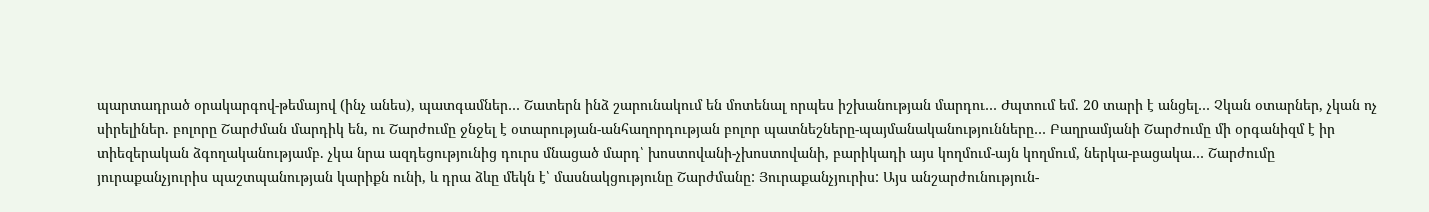պարտադրած օրակարգով-թեմայով (ինչ անես), պատգամներ… Շատերն ինձ շարունակում են մոտենալ որպես իշխանության մարդու… Ժպտում եմ. 20 տարի է անցել… Չկան օտարներ, չկան ոչ սիրելիներ. բոլորը Շարժման մարդիկ են, ու Շարժումը ջնջել է օտարության-անհաղորդության բոլոր պատնեշները-պայմանականությունները… Բաղրամյանի Շարժումը մի օրգանիզմ է իր տիեզերական ձգողականությամբ. չկա նրա ազդեցությունից դուրս մնացած մարդ՝ խոստովանի-չխոստովանի, բարիկադի այս կողմում-այն կողմում, ներկա-բացակա… Շարժումը յուրաքանչյուրիս պաշտպանության կարիքն ունի, և դրա ձևը մեկն է՝ մասնակցությունը Շարժմանը: Յուրաքանչյուրիս: Այս անշարժունություն-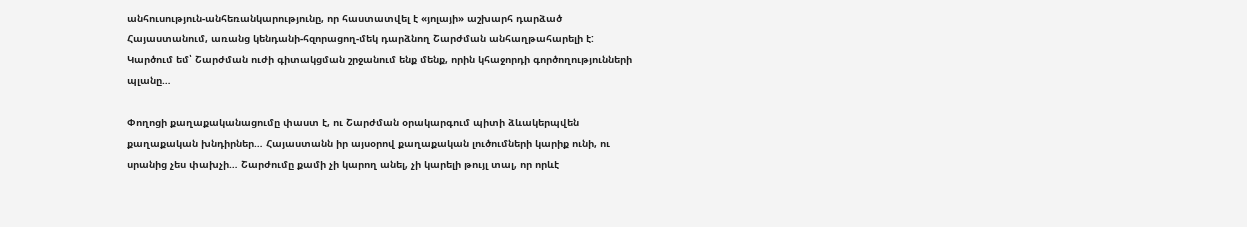անհուսություն-անհեռանկարությունը, որ հաստատվել է «յոլայի» աշխարհ դարձած Հայաստանում, առանց կենդանի-հզորացող-մեկ դարձնող Շարժման անհաղթահարելի է: Կարծում եմ՝ Շարժման ուժի գիտակցման շրջանում ենք մենք, որին կհաջորդի գործողությունների պլանը…

Փողոցի քաղաքականացումը փաստ է, ու Շարժման օրակարգում պիտի ձևակերպվեն քաղաքական խնդիրներ… Հայաստանն իր այսօրով քաղաքական լուծումների կարիք ունի, ու սրանից չես փախչի… Շարժումը քամի չի կարող անել, չի կարելի թույլ տալ, որ որևէ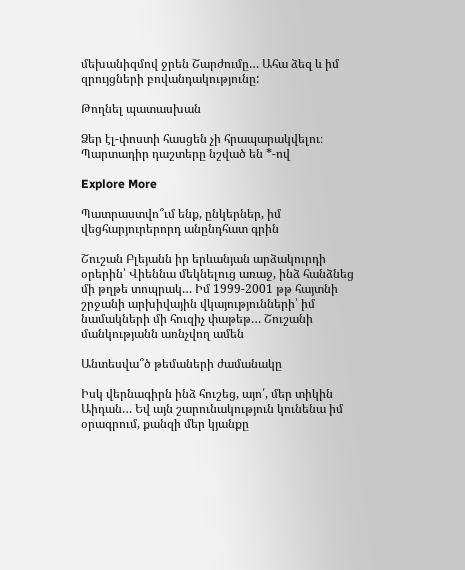մեխանիզմով ջրեն Շարժումը… Ահա ձեզ և իմ զրույցների բովանդակությունը:

Թողնել պատասխան

Ձեր էլ-փոստի հասցեն չի հրապարակվելու։ Պարտադիր դաշտերը նշված են *-ով

Explore More

Պատրաստվո՞ւմ ենք, ընկերներ, իմ վեցհարյուրերորդ անընդհատ գրին

Շուշան Բլեյանն իր երևանյան արձակուրդի օրերին՝ Վիեննա մեկնելուց առաջ, ինձ հանձնեց մի թղթե տոպրակ… Իմ 1999-2001 թթ հայտնի շրջանի արխիվային վկայությունների՝ իմ նամակների մի հուզիչ փաթեթ… Շուշանի մանկությանն առնչվող ամեն

Անտեսվա՞ծ թեմաների ժամանակը

Իսկ վերնագիրն ինձ հուշեց, այո՛, մեր տիկին Աիդան… Եվ այն շարունակություն կունենա իմ օրագրում, քանզի մեր կյանքը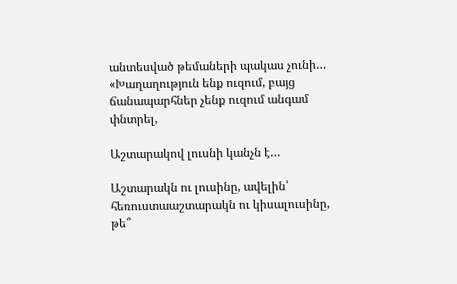անտեսված թեմաների պակաս չունի… «Խաղաղություն ենք ուզում, բայց ճանապարհներ չենք ուզում անգամ փնտրել,

Աշտարակով լուսնի կանչն է…

Աշտարակն ու լուսինը, ավելին՝ հեռուստաաշտարակն ու կիսալուսինը, թե՞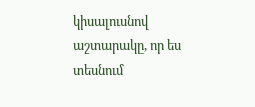կիսալուսնով աշտարակը, որ ես տեսնում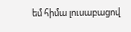եմ հիմա լուսաբացով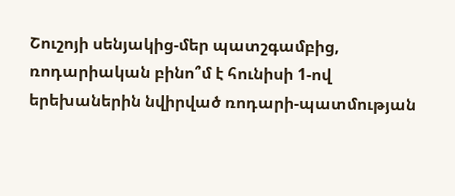Շուշոյի սենյակից-մեր պատշգամբից, ռոդարիական բինո՞մ է հունիսի 1-ով երեխաներին նվիրված ռոդարի-պատմության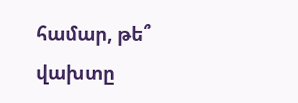համար, թե՞ վախտը